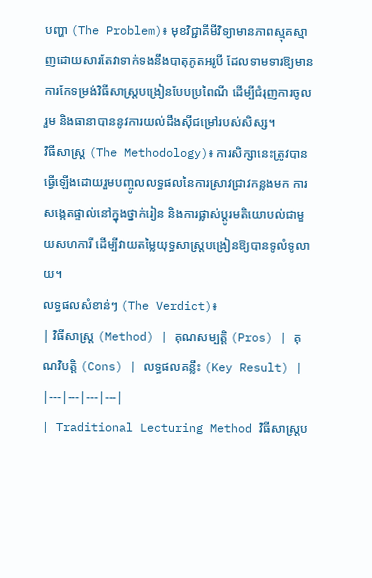បញ្ហា (The Problem)៖ មុខវិជ្ជាគីមីវិទ្យាមានភាពស្មុគស្មាញដោយសារតែវាទាក់ទងនឹងបាតុភូតអរូបី ដែលទាមទារឱ្យមានការកែទម្រង់វិធីសាស្ត្របង្រៀនបែបប្រពៃណី ដើម្បីជំរុញការចូលរួម និងធានាបាននូវការយល់ដឹងស៊ីជម្រៅរបស់សិស្ស។
វិធីសាស្ត្រ (The Methodology)៖ ការសិក្សានេះត្រូវបានធ្វើឡើងដោយរួមបញ្ចូលលទ្ធផលនៃការស្រាវជ្រាវកន្លងមក ការសង្កេតផ្ទាល់នៅក្នុងថ្នាក់រៀន និងការផ្លាស់ប្តូរមតិយោបល់ជាមួយសហការី ដើម្បីវាយតម្លៃយុទ្ធសាស្ត្របង្រៀនឱ្យបានទូលំទូលាយ។
លទ្ធផលសំខាន់ៗ (The Verdict)៖
| វិធីសាស្ត្រ (Method) | គុណសម្បត្តិ (Pros) | គុណវិបត្តិ (Cons) | លទ្ធផលគន្លឹះ (Key Result) |
|---|---|---|---|
| Traditional Lecturing Method វិធីសាស្ត្រប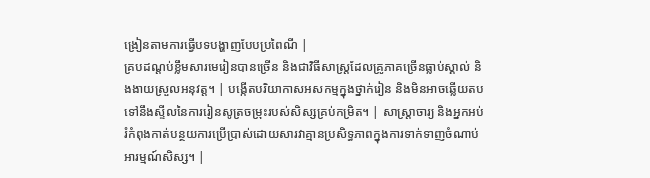ង្រៀនតាមការធ្វើបទបង្ហាញបែបប្រពៃណី |
គ្របដណ្តប់ខ្លឹមសារមេរៀនបានច្រើន និងជាវិធីសាស្ត្រដែលគ្រូភាគច្រើនធ្លាប់ស្គាល់ និងងាយស្រួលអនុវត្ត។ | បង្កើតបរិយាកាសអសកម្មក្នុងថ្នាក់រៀន និងមិនអាចឆ្លើយតបទៅនឹងស្ទីលនៃការរៀនសូត្រចម្រុះរបស់សិស្សគ្រប់កម្រិត។ | សាស្ត្រាចារ្យ និងអ្នកអប់រំកំពុងកាត់បន្ថយការប្រើប្រាស់ដោយសារវាគ្មានប្រសិទ្ធភាពក្នុងការទាក់ទាញចំណាប់អារម្មណ៍សិស្ស។ |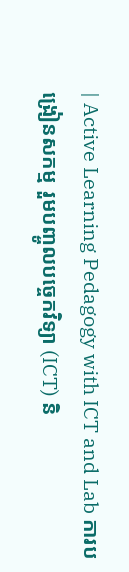| Active Learning Pedagogy with ICT and Lab ការបង្រៀនសកម្ម រួមបញ្ចូលបច្ចេកវិទ្យា (ICT) និ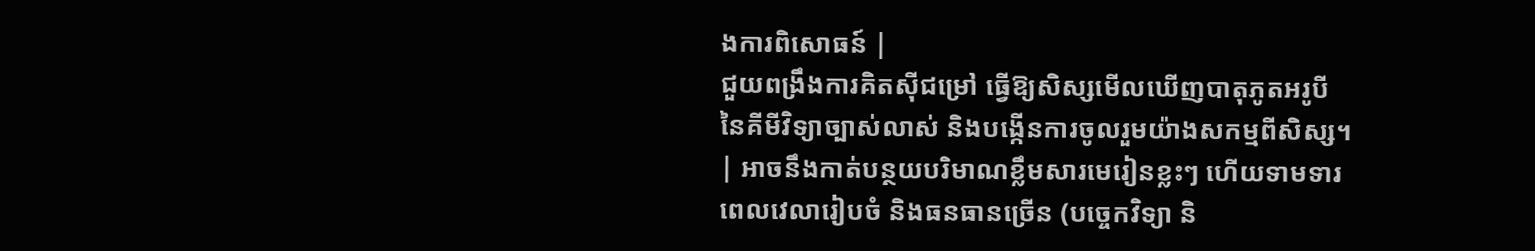ងការពិសោធន៍ |
ជួយពង្រឹងការគិតស៊ីជម្រៅ ធ្វើឱ្យសិស្សមើលឃើញបាតុភូតអរូបីនៃគីមីវិទ្យាច្បាស់លាស់ និងបង្កើនការចូលរួមយ៉ាងសកម្មពីសិស្ស។ | អាចនឹងកាត់បន្ថយបរិមាណខ្លឹមសារមេរៀនខ្លះៗ ហើយទាមទារពេលវេលារៀបចំ និងធនធានច្រើន (បច្ចេកវិទ្យា និ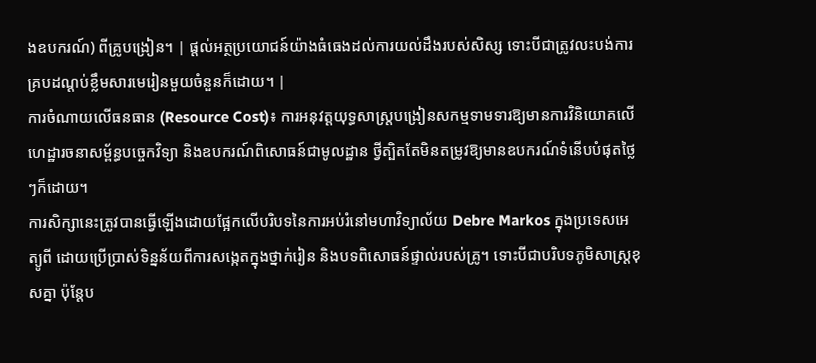ងឧបករណ៍) ពីគ្រូបង្រៀន។ | ផ្តល់អត្ថប្រយោជន៍យ៉ាងធំធេងដល់ការយល់ដឹងរបស់សិស្ស ទោះបីជាត្រូវលះបង់ការគ្របដណ្តប់ខ្លឹមសារមេរៀនមួយចំនួនក៏ដោយ។ |
ការចំណាយលើធនធាន (Resource Cost)៖ ការអនុវត្តយុទ្ធសាស្ត្របង្រៀនសកម្មទាមទារឱ្យមានការវិនិយោគលើហេដ្ឋារចនាសម្ព័ន្ធបច្ចេកវិទ្យា និងឧបករណ៍ពិសោធន៍ជាមូលដ្ឋាន ថ្វីត្បិតតែមិនតម្រូវឱ្យមានឧបករណ៍ទំនើបបំផុតថ្លៃៗក៏ដោយ។
ការសិក្សានេះត្រូវបានធ្វើឡើងដោយផ្អែកលើបរិបទនៃការអប់រំនៅមហាវិទ្យាល័យ Debre Markos ក្នុងប្រទេសអេត្យូពី ដោយប្រើប្រាស់ទិន្នន័យពីការសង្កេតក្នុងថ្នាក់រៀន និងបទពិសោធន៍ផ្ទាល់របស់គ្រូ។ ទោះបីជាបរិបទភូមិសាស្ត្រខុសគ្នា ប៉ុន្តែប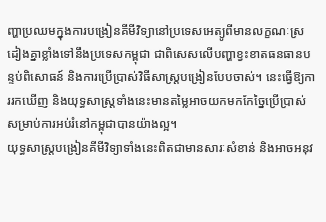ញ្ហាប្រឈមក្នុងការបង្រៀនគីមីវិទ្យានៅប្រទេសអេត្យូពីមានលក្ខណៈស្រដៀងគ្នាខ្លាំងទៅនឹងប្រទេសកម្ពុជា ជាពិសេសលើបញ្ហាខ្វះខាតធនធានបន្ទប់ពិសោធន៍ និងការប្រើប្រាស់វិធីសាស្ត្របង្រៀនបែបចាស់។ នេះធ្វើឱ្យការរកឃើញ និងយុទ្ធសាស្ត្រទាំងនេះមានតម្លៃអាចយកមកកែច្នៃប្រើប្រាស់សម្រាប់ការអប់រំនៅកម្ពុជាបានយ៉ាងល្អ។
យុទ្ធសាស្ត្របង្រៀនគីមីវិទ្យាទាំងនេះពិតជាមានសារៈសំខាន់ និងអាចអនុវ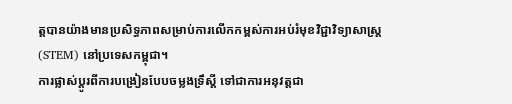ត្តបានយ៉ាងមានប្រសិទ្ធភាពសម្រាប់ការលើកកម្ពស់ការអប់រំមុខវិជ្ជាវិទ្យាសាស្ត្រ (STEM) នៅប្រទេសកម្ពុជា។
ការផ្លាស់ប្តូរពីការបង្រៀនបែបចម្លងទ្រឹស្តី ទៅជាការអនុវត្តជា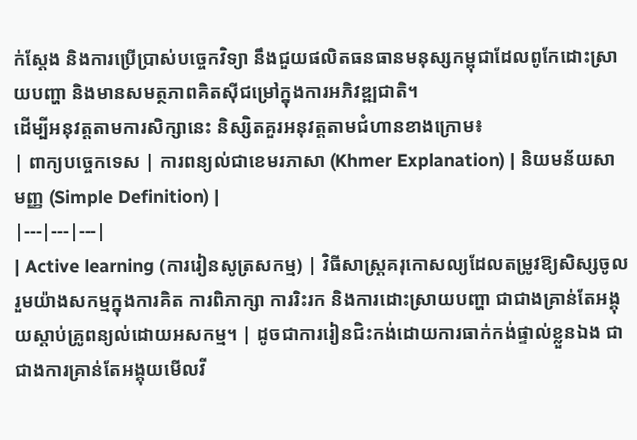ក់ស្តែង និងការប្រើប្រាស់បច្ចេកវិទ្យា នឹងជួយផលិតធនធានមនុស្សកម្ពុជាដែលពូកែដោះស្រាយបញ្ហា និងមានសមត្ថភាពគិតស៊ីជម្រៅក្នុងការអភិវឌ្ឍជាតិ។
ដើម្បីអនុវត្តតាមការសិក្សានេះ និស្សិតគួរអនុវត្តតាមជំហានខាងក្រោម៖
| ពាក្យបច្ចេកទេស | ការពន្យល់ជាខេមរភាសា (Khmer Explanation) | និយមន័យសាមញ្ញ (Simple Definition) |
|---|---|---|
| Active learning (ការរៀនសូត្រសកម្ម) | វិធីសាស្ត្រគរុកោសល្យដែលតម្រូវឱ្យសិស្សចូលរួមយ៉ាងសកម្មក្នុងការគិត ការពិភាក្សា ការរិះរក និងការដោះស្រាយបញ្ហា ជាជាងគ្រាន់តែអង្គុយស្តាប់គ្រូពន្យល់ដោយអសកម្ម។ | ដូចជាការរៀនជិះកង់ដោយការធាក់កង់ផ្ទាល់ខ្លួនឯង ជាជាងការគ្រាន់តែអង្គុយមើលវី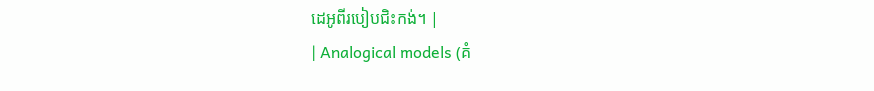ដេអូពីរបៀបជិះកង់។ |
| Analogical models (គំ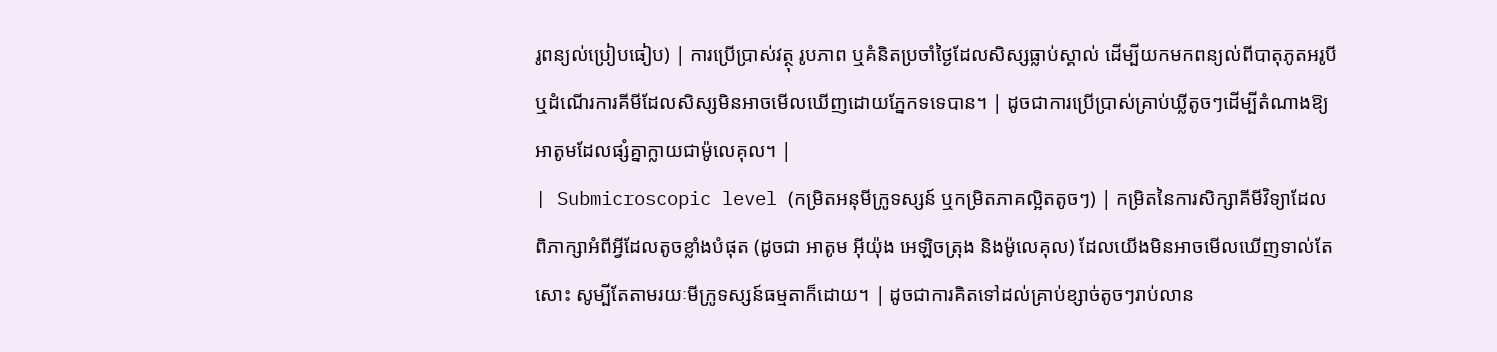រូពន្យល់ប្រៀបធៀប) | ការប្រើប្រាស់វត្ថុ រូបភាព ឬគំនិតប្រចាំថ្ងៃដែលសិស្សធ្លាប់ស្គាល់ ដើម្បីយកមកពន្យល់ពីបាតុភូតអរូបី ឬដំណើរការគីមីដែលសិស្សមិនអាចមើលឃើញដោយភ្នែកទទេបាន។ | ដូចជាការប្រើប្រាស់គ្រាប់ឃ្លីតូចៗដើម្បីតំណាងឱ្យអាតូមដែលផ្សំគ្នាក្លាយជាម៉ូលេគុល។ |
| Submicroscopic level (កម្រិតអនុមីក្រូទស្សន៍ ឬកម្រិតភាគល្អិតតូចៗ) | កម្រិតនៃការសិក្សាគីមីវិទ្យាដែលពិភាក្សាអំពីអ្វីដែលតូចខ្លាំងបំផុត (ដូចជា អាតូម អ៊ីយ៉ុង អេឡិចត្រុង និងម៉ូលេគុល) ដែលយើងមិនអាចមើលឃើញទាល់តែសោះ សូម្បីតែតាមរយៈមីក្រូទស្សន៍ធម្មតាក៏ដោយ។ | ដូចជាការគិតទៅដល់គ្រាប់ខ្សាច់តូចៗរាប់លាន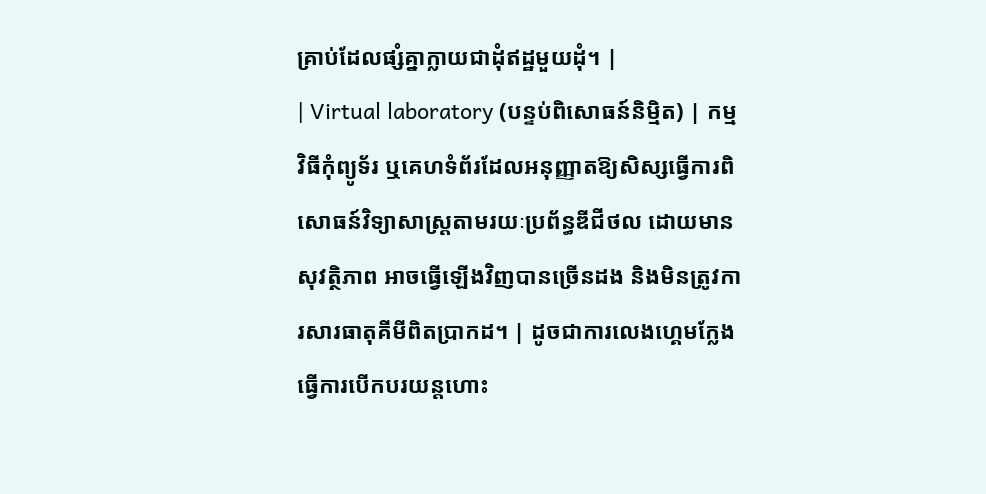គ្រាប់ដែលផ្សំគ្នាក្លាយជាដុំឥដ្ឋមួយដុំ។ |
| Virtual laboratory (បន្ទប់ពិសោធន៍និម្មិត) | កម្មវិធីកុំព្យូទ័រ ឬគេហទំព័រដែលអនុញ្ញាតឱ្យសិស្សធ្វើការពិសោធន៍វិទ្យាសាស្ត្រតាមរយៈប្រព័ន្ធឌីជីថល ដោយមានសុវត្ថិភាព អាចធ្វើឡើងវិញបានច្រើនដង និងមិនត្រូវការសារធាតុគីមីពិតប្រាកដ។ | ដូចជាការលេងហ្គេមក្លែងធ្វើការបើកបរយន្តហោះ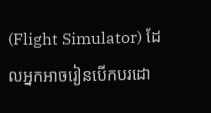(Flight Simulator) ដែលអ្នកអាចរៀនបើកបរដោ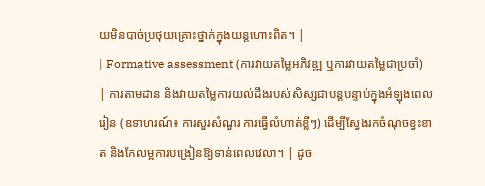យមិនបាច់ប្រថុយគ្រោះថ្នាក់ក្នុងយន្តហោះពិត។ |
| Formative assessment (ការវាយតម្លៃអភិវឌ្ឍ ឬការវាយតម្លៃជាប្រចាំ) | ការតាមដាន និងវាយតម្លៃការយល់ដឹងរបស់សិស្សជាបន្តបន្ទាប់ក្នុងអំឡុងពេលរៀន (ឧទាហរណ៍៖ ការសួរសំណួរ ការធ្វើលំហាត់ខ្លីៗ) ដើម្បីស្វែងរកចំណុចខ្វះខាត និងកែលម្អការបង្រៀនឱ្យទាន់ពេលវេលា។ | ដូច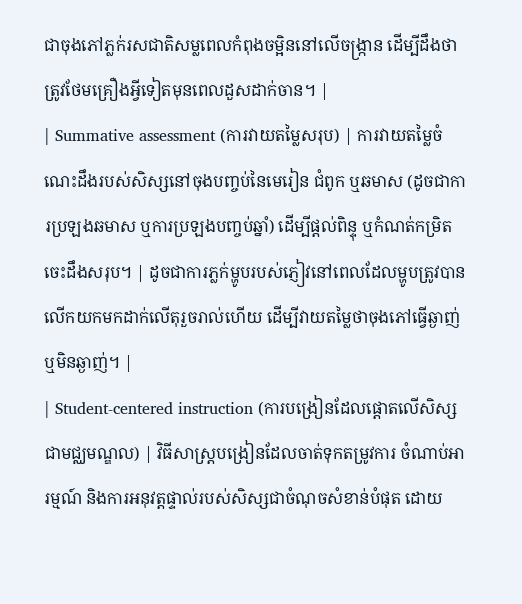ជាចុងភៅភ្លក់រសជាតិសម្លពេលកំពុងចម្អិននៅលើចង្ក្រាន ដើម្បីដឹងថាត្រូវថែមគ្រឿងអ្វីទៀតមុនពេលដួសដាក់ចាន។ |
| Summative assessment (ការវាយតម្លៃសរុប) | ការវាយតម្លៃចំណេះដឹងរបស់សិស្សនៅចុងបញ្ចប់នៃមេរៀន ជំពូក ឬឆមាស (ដូចជាការប្រឡងឆមាស ឬការប្រឡងបញ្ចប់ឆ្នាំ) ដើម្បីផ្តល់ពិន្ទុ ឬកំណត់កម្រិតចេះដឹងសរុប។ | ដូចជាការភ្លក់ម្ហូបរបស់ភ្ញៀវនៅពេលដែលម្ហូបត្រូវបានលើកយកមកដាក់លើតុរួចរាល់ហើយ ដើម្បីវាយតម្លៃថាចុងភៅធ្វើឆ្ងាញ់ឬមិនឆ្ងាញ់។ |
| Student-centered instruction (ការបង្រៀនដែលផ្តោតលើសិស្សជាមជ្ឈមណ្ឌល) | វិធីសាស្ត្របង្រៀនដែលចាត់ទុកតម្រូវការ ចំណាប់អារម្មណ៍ និងការអនុវត្តផ្ទាល់របស់សិស្សជាចំណុចសំខាន់បំផុត ដោយ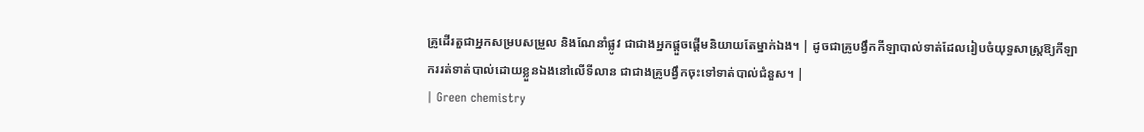គ្រូដើរតួជាអ្នកសម្របសម្រួល និងណែនាំផ្លូវ ជាជាងអ្នកផ្តួចផ្តើមនិយាយតែម្នាក់ឯង។ | ដូចជាគ្រូបង្វឹកកីឡាបាល់ទាត់ដែលរៀបចំយុទ្ធសាស្ត្រឱ្យកីឡាកររត់ទាត់បាល់ដោយខ្លួនឯងនៅលើទីលាន ជាជាងគ្រូបង្វឹកចុះទៅទាត់បាល់ជំនួស។ |
| Green chemistry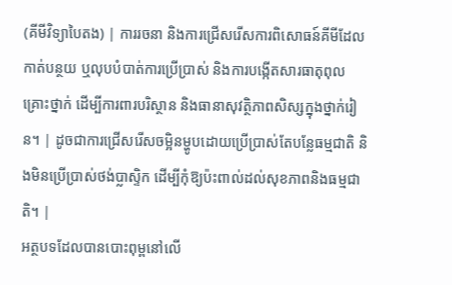(គីមីវិទ្យាបៃតង) | ការរចនា និងការជ្រើសរើសការពិសោធន៍គីមីដែលកាត់បន្ថយ ឬលុបបំបាត់ការប្រើប្រាស់ និងការបង្កើតសារធាតុពុលគ្រោះថ្នាក់ ដើម្បីការពារបរិស្ថាន និងធានាសុវត្ថិភាពសិស្សក្នុងថ្នាក់រៀន។ | ដូចជាការជ្រើសរើសចម្អិនម្ហូបដោយប្រើប្រាស់តែបន្លែធម្មជាតិ និងមិនប្រើប្រាស់ថង់ប្លាស្ទិក ដើម្បីកុំឱ្យប៉ះពាល់ដល់សុខភាពនិងធម្មជាតិ។ |
អត្ថបទដែលបានបោះពុម្ពនៅលើ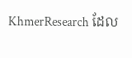KhmerResearch ដែល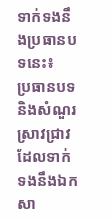ទាក់ទងនឹងប្រធានបទនេះ៖
ប្រធានបទ និងសំណួរស្រាវជ្រាវដែលទាក់ទងនឹងឯកសា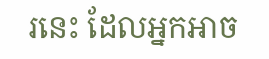រនេះ ដែលអ្នកអាច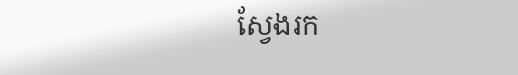ស្វែងរក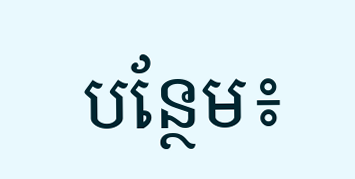បន្ថែម៖